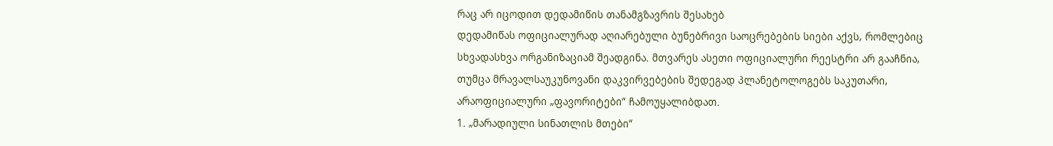რაც არ იცოდით დედამიწის თანამგზავრის შესახებ
დედამიწას ოფიციალურად აღიარებული ბუნებრივი საოცრებების სიები აქვს, რომლებიც სხვადასხვა ორგანიზაციამ შეადგინა. მთვარეს ასეთი ოფიციალური რეესტრი არ გააჩნია, თუმცა მრავალსაუკუნოვანი დაკვირვებების შედეგად პლანეტოლოგებს საკუთარი, არაოფიციალური „ფავორიტები“ ჩამოუყალიბდათ.
1. „მარადიული სინათლის მთები“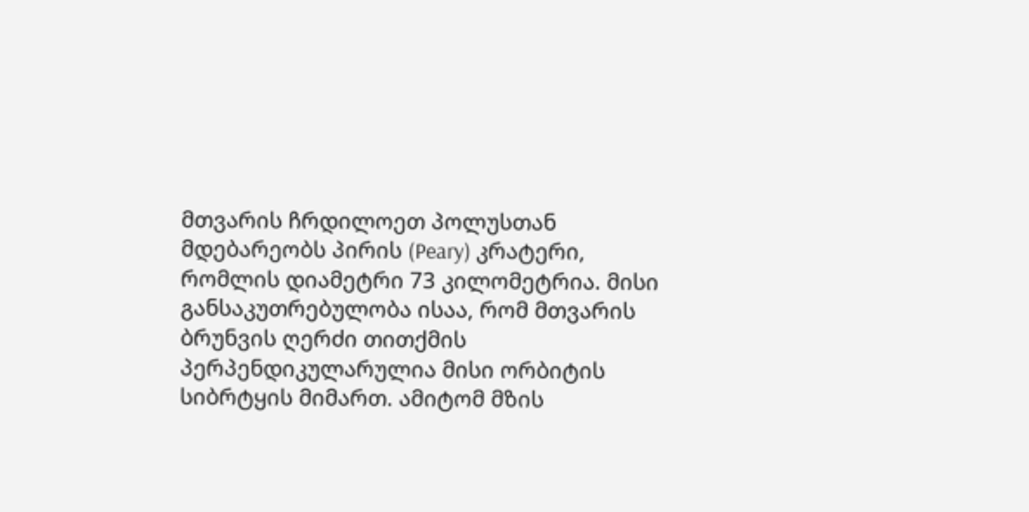მთვარის ჩრდილოეთ პოლუსთან მდებარეობს პირის (Peary) კრატერი, რომლის დიამეტრი 73 კილომეტრია. მისი განსაკუთრებულობა ისაა, რომ მთვარის ბრუნვის ღერძი თითქმის პერპენდიკულარულია მისი ორბიტის სიბრტყის მიმართ. ამიტომ მზის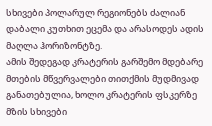სხივები პოლარულ რეგიონებს ძალიან დაბალი კუთხით ეცემა და არასოდეს ადის მაღლა ჰორიზონტზე.
ამის შედეგად კრატერის გარშემო მდებარე მთების მწვერვალები თითქმის მუდმივად განათებულია, ხოლო კრატერის ფსკერზე მზის სხივები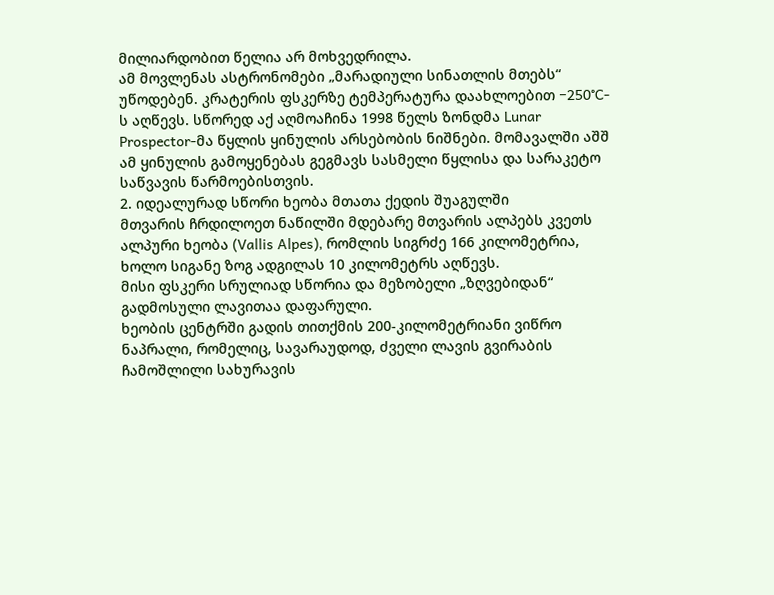მილიარდობით წელია არ მოხვედრილა.
ამ მოვლენას ასტრონომები „მარადიული სინათლის მთებს“ უწოდებენ. კრატერის ფსკერზე ტემპერატურა დაახლოებით −250°C-ს აღწევს. სწორედ აქ აღმოაჩინა 1998 წელს ზონდმა Lunar Prospector-მა წყლის ყინულის არსებობის ნიშნები. მომავალში აშშ ამ ყინულის გამოყენებას გეგმავს სასმელი წყლისა და სარაკეტო საწვავის წარმოებისთვის.
2. იდეალურად სწორი ხეობა მთათა ქედის შუაგულში
მთვარის ჩრდილოეთ ნაწილში მდებარე მთვარის ალპებს კვეთს ალპური ხეობა (Vallis Alpes), რომლის სიგრძე 166 კილომეტრია, ხოლო სიგანე ზოგ ადგილას 10 კილომეტრს აღწევს.
მისი ფსკერი სრულიად სწორია და მეზობელი „ზღვებიდან“ გადმოსული ლავითაა დაფარული.
ხეობის ცენტრში გადის თითქმის 200-კილომეტრიანი ვიწრო ნაპრალი, რომელიც, სავარაუდოდ, ძველი ლავის გვირაბის ჩამოშლილი სახურავის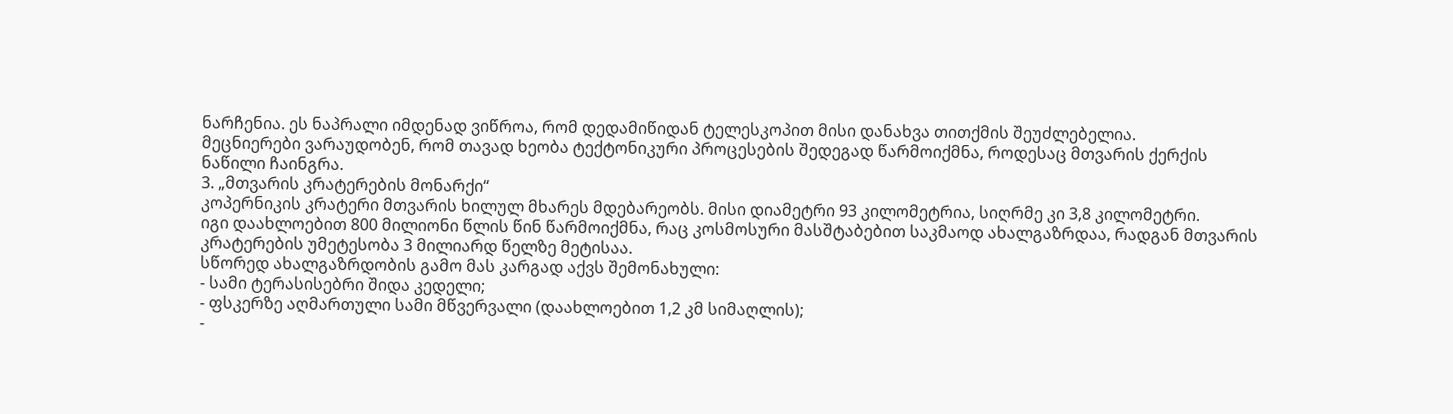ნარჩენია. ეს ნაპრალი იმდენად ვიწროა, რომ დედამიწიდან ტელესკოპით მისი დანახვა თითქმის შეუძლებელია.
მეცნიერები ვარაუდობენ, რომ თავად ხეობა ტექტონიკური პროცესების შედეგად წარმოიქმნა, როდესაც მთვარის ქერქის ნაწილი ჩაინგრა.
3. „მთვარის კრატერების მონარქი“
კოპერნიკის კრატერი მთვარის ხილულ მხარეს მდებარეობს. მისი დიამეტრი 93 კილომეტრია, სიღრმე კი 3,8 კილომეტრი.
იგი დაახლოებით 800 მილიონი წლის წინ წარმოიქმნა, რაც კოსმოსური მასშტაბებით საკმაოდ ახალგაზრდაა, რადგან მთვარის კრატერების უმეტესობა 3 მილიარდ წელზე მეტისაა.
სწორედ ახალგაზრდობის გამო მას კარგად აქვს შემონახული:
- სამი ტერასისებრი შიდა კედელი;
- ფსკერზე აღმართული სამი მწვერვალი (დაახლოებით 1,2 კმ სიმაღლის);
-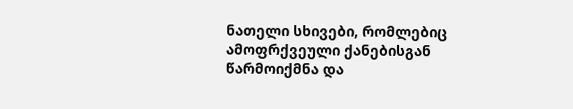ნათელი სხივები, რომლებიც ამოფრქვეული ქანებისგან წარმოიქმნა და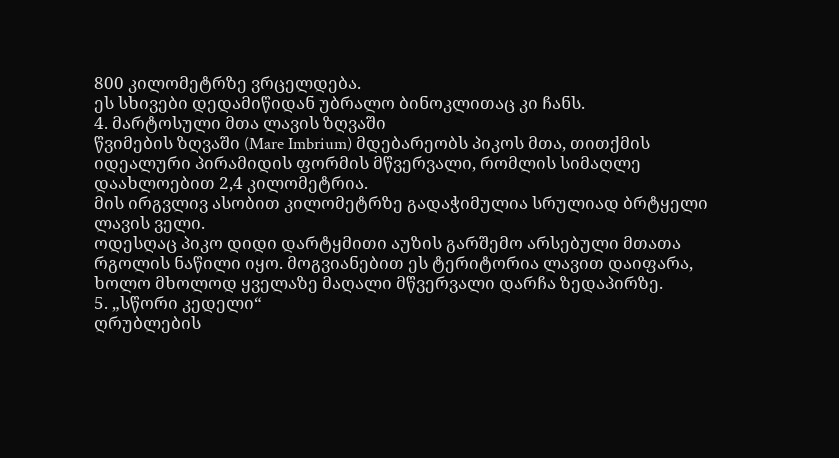800 კილომეტრზე ვრცელდება.
ეს სხივები დედამიწიდან უბრალო ბინოკლითაც კი ჩანს.
4. მარტოსული მთა ლავის ზღვაში
წვიმების ზღვაში (Mare Imbrium) მდებარეობს პიკოს მთა, თითქმის იდეალური პირამიდის ფორმის მწვერვალი, რომლის სიმაღლე დაახლოებით 2,4 კილომეტრია.
მის ირგვლივ ასობით კილომეტრზე გადაჭიმულია სრულიად ბრტყელი ლავის ველი.
ოდესღაც პიკო დიდი დარტყმითი აუზის გარშემო არსებული მთათა რგოლის ნაწილი იყო. მოგვიანებით ეს ტერიტორია ლავით დაიფარა, ხოლო მხოლოდ ყველაზე მაღალი მწვერვალი დარჩა ზედაპირზე.
5. „სწორი კედელი“
ღრუბლების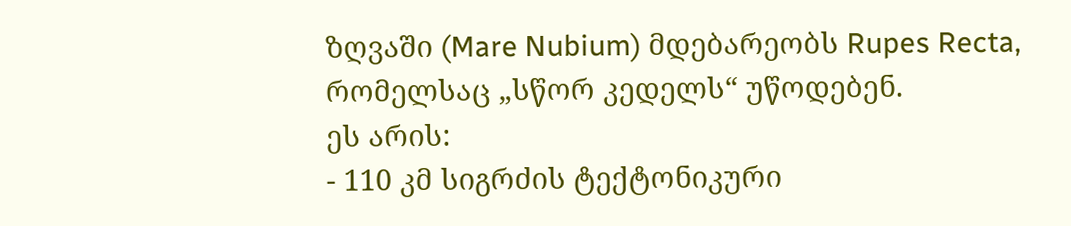ზღვაში (Mare Nubium) მდებარეობს Rupes Recta, რომელსაც „სწორ კედელს“ უწოდებენ.
ეს არის:
- 110 კმ სიგრძის ტექტონიკური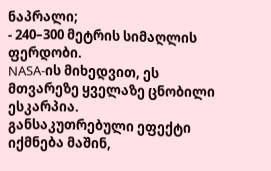ნაპრალი;
- 240–300 მეტრის სიმაღლის ფერდობი.
NASA-ის მიხედვით, ეს მთვარეზე ყველაზე ცნობილი ესკარპია.
განსაკუთრებული ეფექტი იქმნება მაშინ,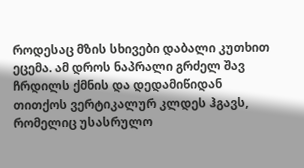როდესაც მზის სხივები დაბალი კუთხით ეცემა. ამ დროს ნაპრალი გრძელ შავ ჩრდილს ქმნის და დედამიწიდან თითქოს ვერტიკალურ კლდეს ჰგავს, რომელიც უსასრულო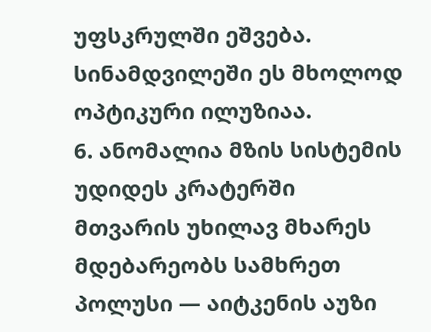უფსკრულში ეშვება.
სინამდვილეში ეს მხოლოდ ოპტიკური ილუზიაა.
6. ანომალია მზის სისტემის უდიდეს კრატერში
მთვარის უხილავ მხარეს მდებარეობს სამხრეთ პოლუსი — აიტკენის აუზი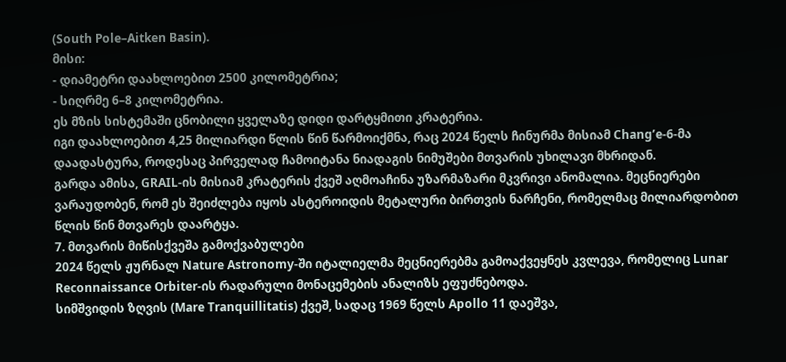(South Pole–Aitken Basin).
მისი:
- დიამეტრი დაახლოებით 2500 კილომეტრია;
- სიღრმე 6–8 კილომეტრია.
ეს მზის სისტემაში ცნობილი ყველაზე დიდი დარტყმითი კრატერია.
იგი დაახლოებით 4,25 მილიარდი წლის წინ წარმოიქმნა, რაც 2024 წელს ჩინურმა მისიამ Chang’e-6-მა დაადასტურა, როდესაც პირველად ჩამოიტანა ნიადაგის ნიმუშები მთვარის უხილავი მხრიდან.
გარდა ამისა, GRAIL-ის მისიამ კრატერის ქვეშ აღმოაჩინა უზარმაზარი მკვრივი ანომალია. მეცნიერები ვარაუდობენ, რომ ეს შეიძლება იყოს ასტეროიდის მეტალური ბირთვის ნარჩენი, რომელმაც მილიარდობით წლის წინ მთვარეს დაარტყა.
7. მთვარის მიწისქვეშა გამოქვაბულები
2024 წელს ჟურნალ Nature Astronomy-ში იტალიელმა მეცნიერებმა გამოაქვეყნეს კვლევა, რომელიც Lunar Reconnaissance Orbiter-ის რადარული მონაცემების ანალიზს ეფუძნებოდა.
სიმშვიდის ზღვის (Mare Tranquillitatis) ქვეშ, სადაც 1969 წელს Apollo 11 დაეშვა,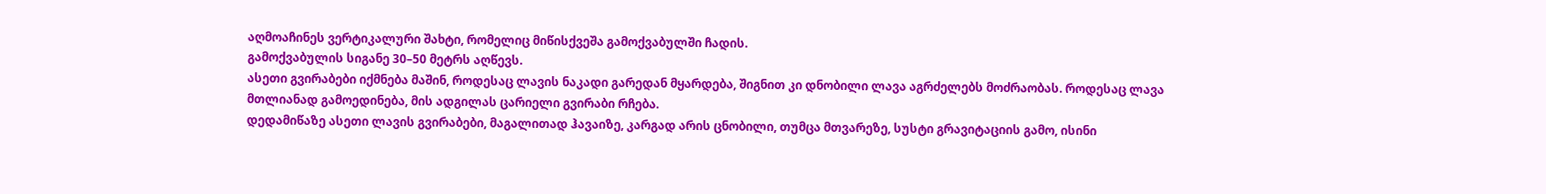აღმოაჩინეს ვერტიკალური შახტი, რომელიც მიწისქვეშა გამოქვაბულში ჩადის.
გამოქვაბულის სიგანე 30–50 მეტრს აღწევს.
ასეთი გვირაბები იქმნება მაშინ, როდესაც ლავის ნაკადი გარედან მყარდება, შიგნით კი დნობილი ლავა აგრძელებს მოძრაობას. როდესაც ლავა მთლიანად გამოედინება, მის ადგილას ცარიელი გვირაბი რჩება.
დედამიწაზე ასეთი ლავის გვირაბები, მაგალითად ჰავაიზე, კარგად არის ცნობილი, თუმცა მთვარეზე, სუსტი გრავიტაციის გამო, ისინი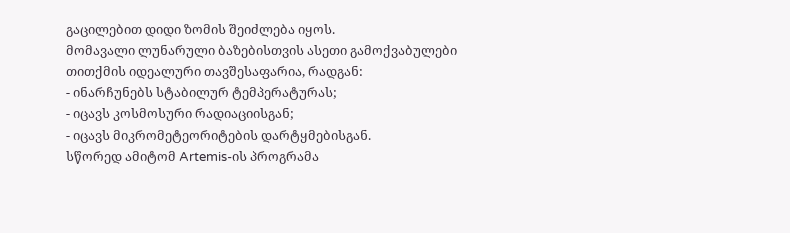გაცილებით დიდი ზომის შეიძლება იყოს.
მომავალი ლუნარული ბაზებისთვის ასეთი გამოქვაბულები თითქმის იდეალური თავშესაფარია, რადგან:
- ინარჩუნებს სტაბილურ ტემპერატურას;
- იცავს კოსმოსური რადიაციისგან;
- იცავს მიკრომეტეორიტების დარტყმებისგან.
სწორედ ამიტომ Artemis-ის პროგრამა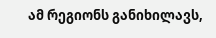ამ რეგიონს განიხილავს,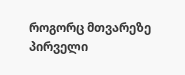როგორც მთვარეზე პირველი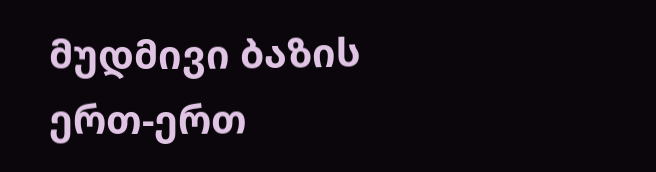მუდმივი ბაზის ერთ-ერთ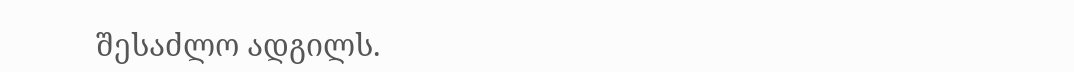შესაძლო ადგილს.